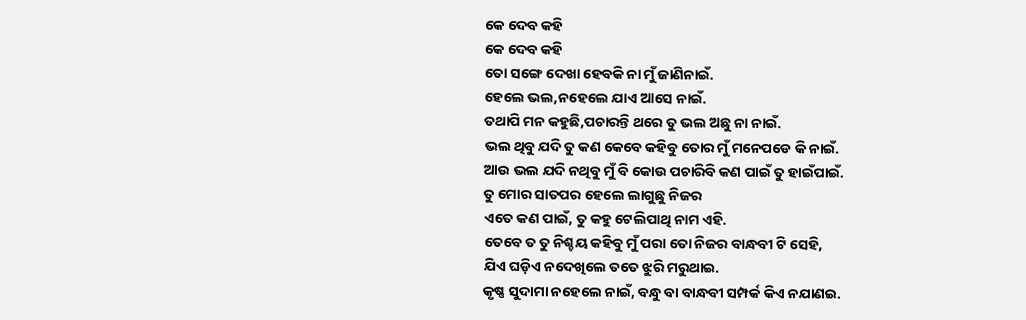କେ ଦେବ କହି
କେ ଦେବ କହି
ତୋ ସଙ୍ଗେ ଦେଖା ହେବକି ନା ମୁଁ ଜାଣିନାଇଁ.
ହେଲେ ଭଲ,ନହେଲେ ଯାଏ ଆସେ ନାଇଁ.
ତଥାପି ମନ କହୁଛି,ପଚାରନ୍ତି ଥରେ ତୁ ଭଲ ଅଛୁ ନା ନାଇଁ.
ଭଲ ଥିବୁ ଯଦି ତୁ କଣ କେବେ କହିବୁ ତୋର ମୁଁ ମନେପଡେ କି ନାଇଁ.
ଆଉ ଭଲ ଯଦି ନଥିବୁ ମୁଁ ବି କୋଉ ପଚାରିବି କଣ ପାଇଁ ତୁ ହାଇଁପାଇଁ.
ତୁ ମୋର ସାତପର ହେଲେ ଲାଗୁଛୁ ନିଜର
ଏତେ କଣ ପାଇଁ, ତୁ କହୁ ଟେଲିପାଥି ନାମ ଏହି.
ତେବେ ତ ତୁ ନିଶ୍ଚୟ କହିବୁ ମୁଁ ପରା ତୋ ନିଜର ବାନ୍ଧବୀ ଟି ସେହି,
ଯିଏ ଘଡ଼ିଏ ନଦେଖିଲେ ତତେ ଝୁରି ମରୁଥାଇ.
କୃଷ୍ଣ ସୁଦାମା ନହେଲେ ନାଇଁ, ବନ୍ଧୁ ବା ବାନ୍ଧବୀ ସମ୍ପର୍କ କିଏ ନଯାଣଇ.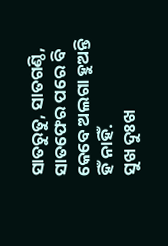ସାତରୁତୁ, ସାତଗଣ୍ଠି, ସାତଫେର ପରେ ବି କେବେ ଅଲଗା ହୁଅନ୍ତି ହିଁ ନାହିଁ.
ସୁଖ ଦୁଃଖ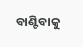ବାଣ୍ଟିବାକୁ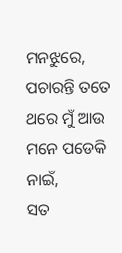ମନଝୁରେ,
ପଚାରନ୍ତି ତତେ ଥରେ ମୁଁ ଆଉ ମନେ ପଡେକି ନାଇଁ,
ସତ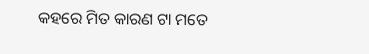କହରେ ମିତ କାରଣ ଟା ମତେ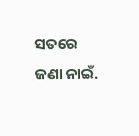ସତରେ ଜଣା ନାଇଁ.